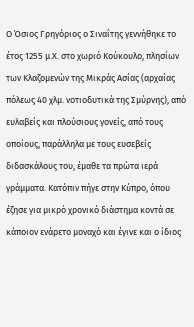Ο Όσιος Γρηγόριος ο Σιναΐτης γεννήθηκε το έτος 1255 μ.Χ. στο χωριό Κούκουλο, πλησίων των Κλαζομενών της Μικράς Ασίας (αρχαίας πόλεως 40 χλμ. νοτιοδυτικά της Σμύρνης), από ευλαβείς και πλούσιους γονείς, από τους οποίους, παράλληλα με τους ευσεβείς διδασκάλους του, έμαθε τα πρώτα ιερά γράμματα. Κατόπιν πήγε στην Κύπρο, όπου έζησε για μικρό χρονικό διάστημα κοντά σε κάποιον ενάρετο μοναχό και έγινε και ο ίδιος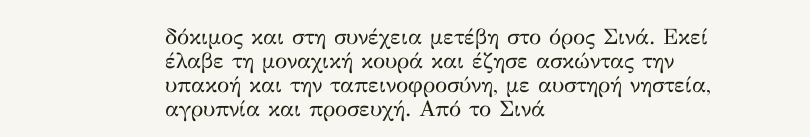δόκιμος και στη συνέχεια μετέβη στο όρος Σινά. Εκεί έλαβε τη μοναχική κουρά και έζησε ασκώντας την υπακοή και την ταπεινοφροσύνη, με αυστηρή νηστεία, αγρυπνία και προσευχή. Από το Σινά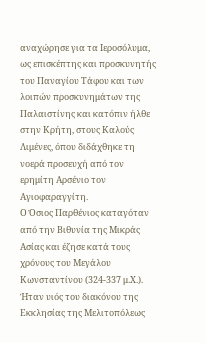αναχώρησε για τα Ιεροσόλυμα, ως επισκέπτης και προσκυνητής του Παναγίου Τάφου και των λοιπών προσκυνημάτων της Παλαιστίνης και κατόπιν ήλθε στην Κρήτη, στους Καλούς Λιμένες, όπου διδάχθηκε τη νοερά προσευχή από τον ερημίτη Αρσένιο τον Αγιοφαραγγίτη.
Ο Όσιος Παρθένιος καταγόταν από την Βιθυνία της Μικράς Ασίας και έζησε κατά τους χρόνους του Μεγάλου Κωνσταντίνου (324-337 μ.Χ.). Ήταν υιός του διακόνου της Εκκλησίας της Μελιτοπόλεως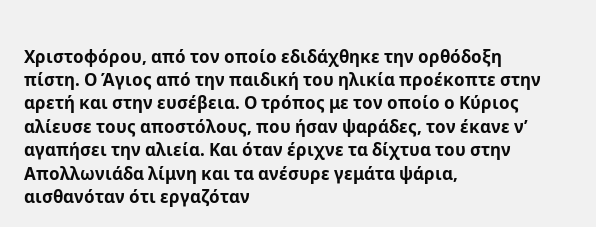Χριστοφόρου, από τον οποίο εδιδάχθηκε την ορθόδοξη πίστη. Ο Άγιος από την παιδική του ηλικία προέκοπτε στην αρετή και στην ευσέβεια. Ο τρόπος με τον οποίο ο Κύριος αλίευσε τους αποστόλους, που ήσαν ψαράδες, τον έκανε ν’ αγαπήσει την αλιεία. Και όταν έριχνε τα δίχτυα του στην Απολλωνιάδα λίμνη και τα ανέσυρε γεμάτα ψάρια, αισθανόταν ότι εργαζόταν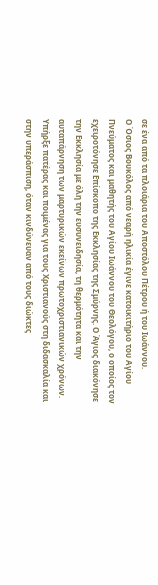σε ένα από τα πλοιάρια του Αποστόλου Πέτρου ή του Ιωάννου.
Ο Όσιος Βουκόλος από νεαρή ηλικία έγινε κατοικιτήριο του Αγίου Πνεύματος και μαθητής του Αγίου Ιωάννου του Θεολόγου, ο οποίος τον εχειροτόνησε Επίσκοπο της Εκκλησίας της Σμύρνης. Ο Άγιος διακόνησε την Εκκλησία με όλη την ευσυνειδησία, τη θερμότητα και την αυταπάρνηση των μαρτυρικών εκείνων πρωτοχριστιανικών χρόνων. Υπήρξε πατέρας και ποιμένας για τους Χριστιανούς στη διδασκαλία και στην υπεράσπιση, όταν κινδύνευαν από τους διώκτες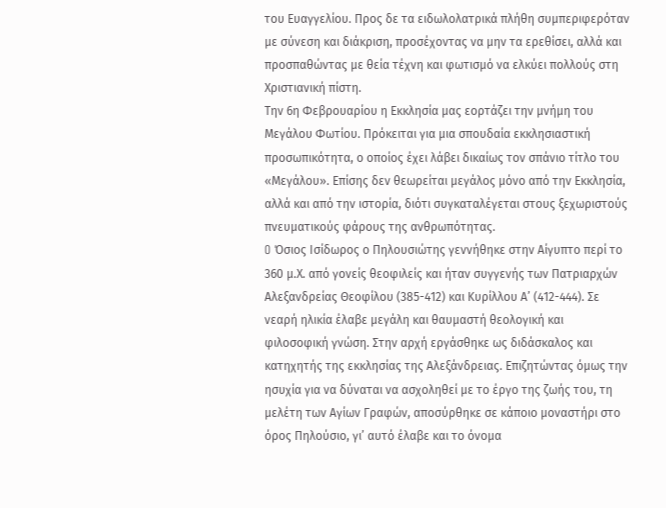του Ευαγγελίου. Προς δε τα ειδωλολατρικά πλήθη συμπεριφερόταν με σύνεση και διάκριση, προσέχοντας να μην τα ερεθίσει, αλλά και προσπαθώντας με θεία τέχνη και φωτισμό να ελκύει πολλούς στη Χριστιανική πίστη.
Την 6η Φεβρουαρίου η Εκκλησία μας εορτάζει την μνήμη του Μεγάλου Φωτίου. Πρόκειται για μια σπουδαία εκκλησιαστική προσωπικότητα, ο οποίος έχει λάβει δικαίως τον σπάνιο τίτλο του «Μεγάλου». Επίσης δεν θεωρείται μεγάλος μόνο από την Εκκλησία, αλλά και από την ιστορία, διότι συγκαταλέγεται στους ξεχωριστούς πνευματικούς φάρους της ανθρωπότητας.
O Όσιος Ισίδωρος ο Πηλουσιώτης γεννήθηκε στην Αίγυπτο περί το 360 μ.Χ. από γονείς θεοφιλείς και ήταν συγγενής των Πατριαρχών Αλεξανδρείας Θεοφίλου (385-412) και Κυρίλλου Α’ (412-444). Σε νεαρή ηλικία έλαβε μεγάλη και θαυμαστή θεολογική και φιλοσοφική γνώση. Στην αρχή εργάσθηκε ως διδάσκαλος και κατηχητής της εκκλησίας της Αλεξάνδρειας. Επιζητώντας όμως την ησυχία για να δύναται να ασχοληθεί με το έργο της ζωής του, τη μελέτη των Αγίων Γραφών, αποσύρθηκε σε κάποιο μοναστήρι στο όρος Πηλούσιο, γι’ αυτό έλαβε και το όνομα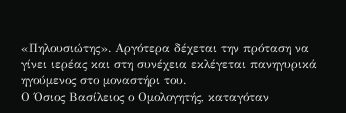«Πηλουσιώτης». Αργότερα δέχεται την πρόταση να γίνει ιερέας και στη συνέχεια εκλέγεται πανηγυρικά ηγούμενος στο μοναστήρι του.
Ο Όσιος Βασίλειος ο Ομολογητής, καταγόταν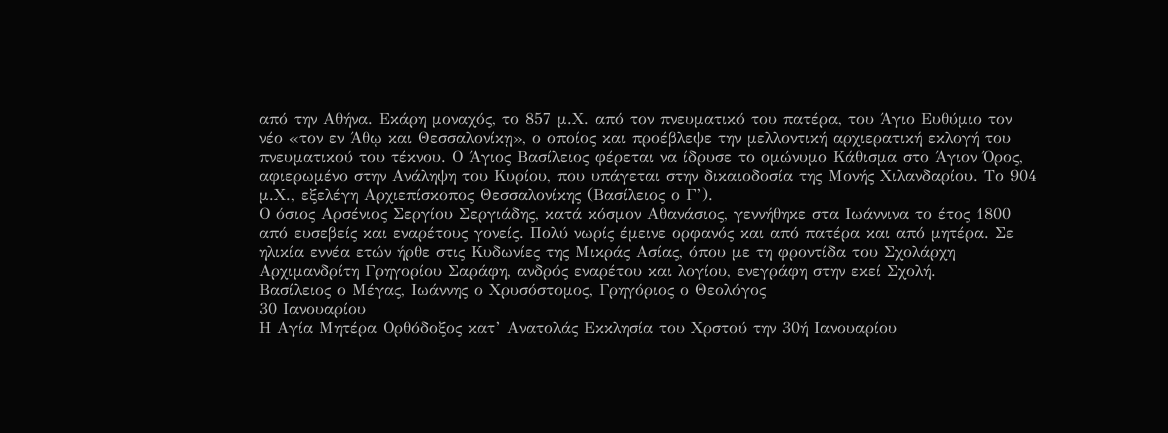από την Αθήνα. Εκάρη μοναχός, το 857 μ.Χ. από τον πνευματικό του πατέρα, του Άγιο Ευθύμιο τον νέο «τον εν Άθῳ και Θεσσαλονίκῃ», ο οποίος και προέβλεψε την μελλοντική αρχιερατική εκλογή του πνευματικού του τέκνου. Ο Άγιος Βασίλειος φέρεται να ίδρυσε το ομώνυμο Κάθισμα στο Άγιον Όρος, αφιερωμένο στην Ανάληψη του Κυρίου, που υπάγεται στην δικαιοδοσία της Μονής Χιλανδαρίου. Το 904 μ.Χ., εξελέγη Αρχιεπίσκοπος Θεσσαλονίκης (Βασίλειος ο Γ’).
Ο όσιος Αρσένιος Σεργίου Σεργιάδης, κατά κόσμον Αθανάσιος, γεννήθηκε στα Ιωάννινα το έτος 1800 από ευσεβείς και εναρέτους γονείς. Πολύ νωρίς έμεινε ορφανός και από πατέρα και από μητέρα. Σε ηλικία εννέα ετών ήρθε στις Κυδωνίες της Μικράς Ασίας, όπου με τη φροντίδα του Σχολάρχη Αρχιμανδρίτη Γρηγορίου Σαράφη, ανδρός εναρέτου και λογίου, ενεγράφη στην εκεί Σχολή.
Βασίλειος ο Μέγας, Ιωάννης ο Χρυσόστομος, Γρηγόριος ο Θεολόγος
30 Ιανουαρίου
Η Αγία Μητέρα Ορθόδοξος κατ’ Ανατολάς Εκκλησία του Χρστού την 30ή Ιανουαρίου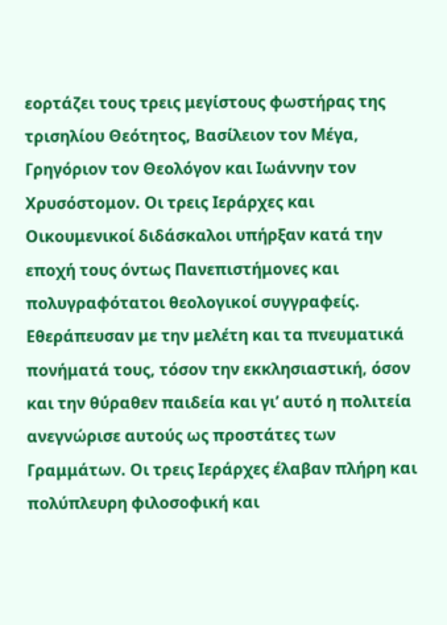εορτάζει τους τρεις μεγίστους φωστήρας της τρισηλίου Θεότητος, Βασίλειον τον Μέγα, Γρηγόριον τον Θεολόγον και Ιωάννην τον Χρυσόστομον. Οι τρεις Ιεράρχες και Οικουμενικοί διδάσκαλοι υπήρξαν κατά την εποχή τους όντως Πανεπιστήμονες και πολυγραφότατοι θεολογικοί συγγραφείς. Εθεράπευσαν με την μελέτη και τα πνευματικά πονήματά τους, τόσον την εκκλησιαστική, όσον και την θύραθεν παιδεία και γι’ αυτό η πολιτεία ανεγνώρισε αυτούς ως προστάτες των Γραμμάτων. Οι τρεις Ιεράρχες έλαβαν πλήρη και πολύπλευρη φιλοσοφική και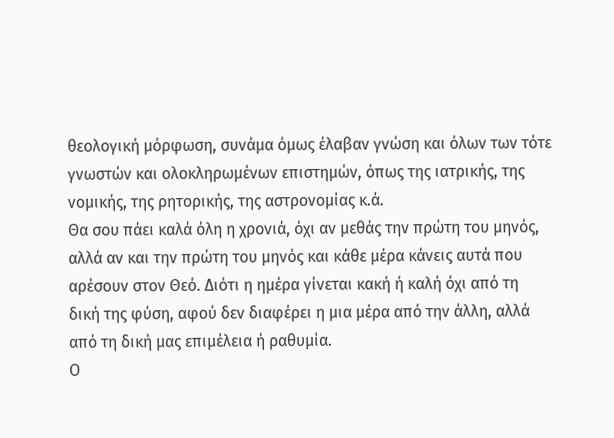θεολογική μόρφωση, συνάμα όμως έλαβαν γνώση και όλων των τότε γνωστών και ολοκληρωμένων επιστημών, όπως της ιατρικής, της νομικής, της ρητορικής, της αστρονομίας κ.ά.
Θα σου πάει καλά όλη η χρονιά, όχι αν μεθάς την πρώτη του μηνός, αλλά αν και την πρώτη του μηνός και κάθε μέρα κάνεις αυτά που αρέσουν στον Θεό. Διότι η ημέρα γίνεται κακή ή καλή όχι από τη δική της φύση, αφού δεν διαφέρει η μια μέρα από την άλλη, αλλά από τη δική μας επιμέλεια ή ραθυμία.
Ο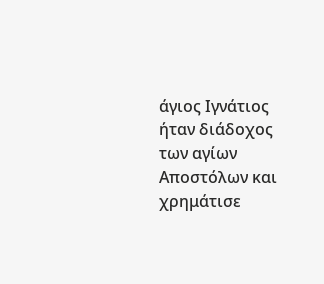άγιος Ιγνάτιος ήταν διάδοχος των αγίων Αποστόλων και χρημάτισε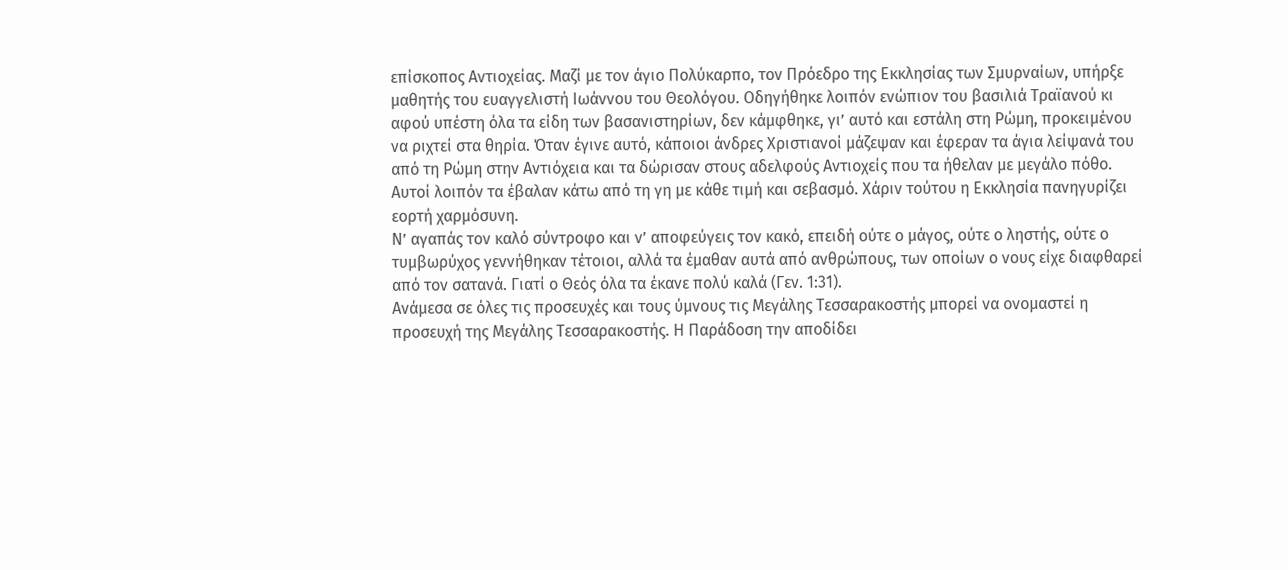επίσκοπος Αντιοχείας. Μαζί με τον άγιο Πολύκαρπο, τον Πρόεδρο της Εκκλησίας των Σμυρναίων, υπήρξε μαθητής του ευαγγελιστή Ιωάννου του Θεολόγου. Οδηγήθηκε λοιπόν ενώπιον του βασιλιά Τραϊανού κι αφού υπέστη όλα τα είδη των βασανιστηρίων, δεν κάμφθηκε, γι’ αυτό και εστάλη στη Ρώμη, προκειμένου να ριχτεί στα θηρία. Όταν έγινε αυτό, κάποιοι άνδρες Χριστιανοί μάζεψαν και έφεραν τα άγια λείψανά του από τη Ρώμη στην Αντιόχεια και τα δώρισαν στους αδελφούς Αντιοχείς που τα ήθελαν με μεγάλο πόθο. Αυτοί λοιπόν τα έβαλαν κάτω από τη γη με κάθε τιμή και σεβασμό. Χάριν τούτου η Εκκλησία πανηγυρίζει εορτή χαρμόσυνη.
Ν’ αγαπάς τον καλό σύντροφο και ν’ αποφεύγεις τον κακό, επειδή ούτε ο μάγος, ούτε ο ληστής, ούτε ο τυμβωρύχος γεννήθηκαν τέτοιοι, αλλά τα έμαθαν αυτά από ανθρώπους, των οποίων ο νους είχε διαφθαρεί από τον σατανά. Γιατί ο Θεός όλα τα έκανε πολύ καλά (Γεν. 1:31).
Ανάμεσα σε όλες τις προσευχές και τους ύμνους τις Μεγάλης Τεσσαρακοστής μπορεί να ονομαστεί η προσευχή της Μεγάλης Τεσσαρακοστής. Η Παράδοση την αποδίδει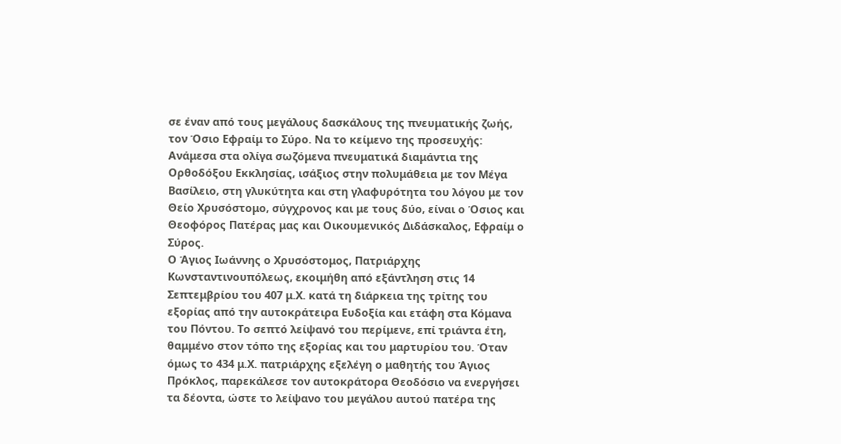σε έναν από τους μεγάλους δασκάλους της πνευματικής ζωής, τον Όσιο Εφραίμ το Σύρο. Να το κείμενο της προσευχής:
Ανάμεσα στα ολίγα σωζόμενα πνευματικά διαμάντια της Ορθοδόξου Εκκλησίας, ισάξιος στην πολυμάθεια με τον Μέγα Βασίλειο, στη γλυκύτητα και στη γλαφυρότητα του λόγου με τον Θείο Χρυσόστομο, σύγχρονος και με τους δύο, είναι ο Όσιος και Θεοφόρος Πατέρας μας και Οικουμενικός Διδάσκαλος, Εφραίμ ο Σύρος.
Ο Άγιος Ιωάννης ο Χρυσόστομος, Πατριάρχης Κωνσταντινουπόλεως, εκοιμήθη από εξάντληση στις 14 Σεπτεμβρίου του 407 μ.Χ. κατά τη διάρκεια της τρίτης του εξορίας από την αυτοκράτειρα Ευδοξία και ετάφη στα Κόμανα του Πόντου. Το σεπτό λείψανό του περίμενε, επί τριάντα έτη, θαμμένο στον τόπο της εξορίας και του μαρτυρίου του. Όταν όμως το 434 μ.Χ. πατριάρχης εξελέγη ο μαθητής του Άγιος Πρόκλος, παρεκάλεσε τον αυτοκράτορα Θεοδόσιο να ενεργήσει τα δέοντα, ώστε το λείψανο του μεγάλου αυτού πατέρα της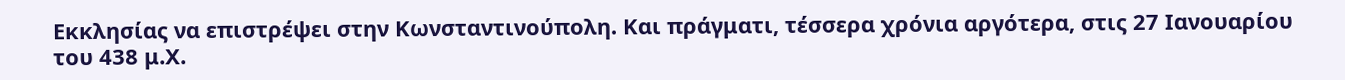Εκκλησίας να επιστρέψει στην Κωνσταντινούπολη. Και πράγματι, τέσσερα χρόνια αργότερα, στις 27 Ιανουαρίου του 438 μ.Χ.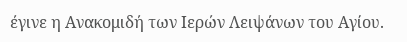έγινε η Ανακομιδή των Ιερών Λειψάνων του Αγίου.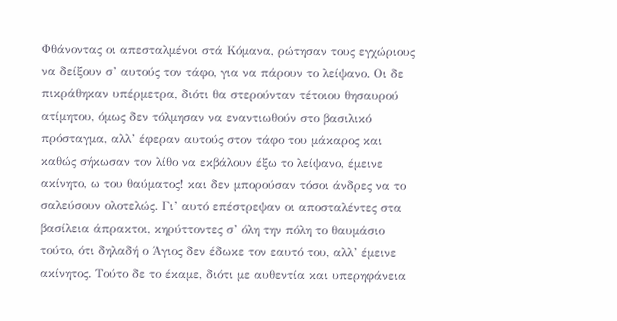Φθάνοντας οι απεσταλμένοι στά Κόμανα, ρώτησαν τους εγχώριους να δείξουν σ’ αυτούς τον τάφο, για να πάρουν το λείψανο. Οι δε πικράθηκαν υπέρμετρα, διότι θα στερούνταν τέτοιου θησαυρού ατίμητου, όμως δεν τόλμησαν να εναντιωθούν στο βασιλικό πρόσταγμα, αλλ’ έφεραν αυτούς στον τάφο του μάκαρος και καθώς σήκωσαν τον λίθο να εκβάλουν έξω το λείψανο, έμεινε ακίνητο, ω του θαύματος! και δεν μπορούσαν τόσοι άνδρες να το σαλεύσουν ολοτελώς. Γι’ αυτό επέστρεψαν οι αποσταλέντες στα βασίλεια άπρακτοι, κηρύττοντες σ’ όλη την πόλη το θαυμάσιο τούτο, ότι δηλαδή ο Άγιος δεν έδωκε τον εαυτό του, αλλ’ έμεινε ακίνητος. Τούτο δε το έκαμε, διότι με αυθεντία και υπερηφάνεια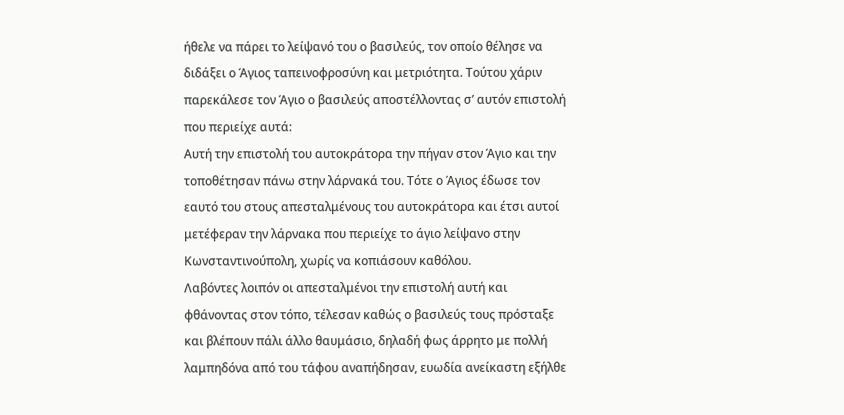ήθελε να πάρει το λείψανό του ο βασιλεύς, τον οποίο θέλησε να διδάξει ο Άγιος ταπεινοφροσύνη και μετριότητα. Τούτου χάριν παρεκάλεσε τον Άγιο ο βασιλεύς αποστέλλοντας σ’ αυτόν επιστολή που περιείχε αυτά:
Αυτή την επιστολή του αυτοκράτορα την πήγαν στον Άγιο και την τοποθέτησαν πάνω στην λάρνακά του. Τότε ο Άγιος έδωσε τον εαυτό του στους απεσταλμένους του αυτοκράτορα και έτσι αυτοί μετέφεραν την λάρνακα που περιείχε το άγιο λείψανο στην Κωνσταντινούπολη, χωρίς να κοπιάσουν καθόλου.
Λαβόντες λοιπόν οι απεσταλμένοι την επιστολή αυτή και φθάνοντας στον τόπο, τέλεσαν καθώς ο βασιλεύς τους πρόσταξε και βλέπουν πάλι άλλο θαυμάσιο, δηλαδή φως άρρητο με πολλή λαμπηδόνα από του τάφου αναπήδησαν, ευωδία ανείκαστη εξήλθε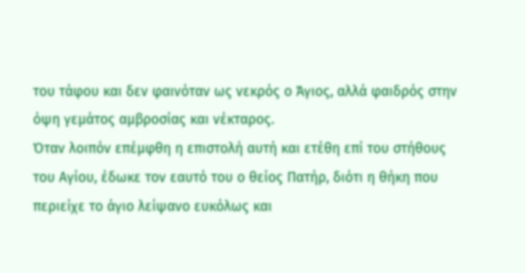του τάφου και δεν φαινόταν ως νεκρός ο Άγιος, αλλά φαιδρός στην όψη γεμάτος αμβροσίας και νέκταρος.
Όταν λοιπόν επέμφθη η επιστολή αυτή και ετέθη επί του στήθους του Αγίου, έδωκε τον εαυτό του ο θείος Πατήρ, διότι η θήκη που περιείχε το άγιο λείψανο ευκόλως και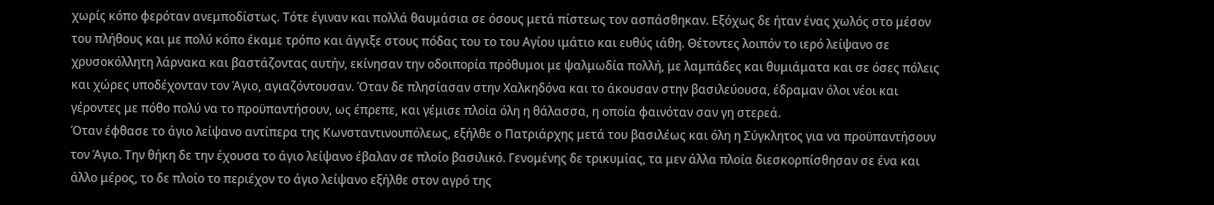χωρίς κόπο φερόταν ανεμποδίστως. Τότε έγιναν και πολλά θαυμάσια σε όσους μετά πίστεως τον ασπάσθηκαν. Εξόχως δε ήταν ένας χωλός στο μέσον του πλήθους και με πολύ κόπο έκαμε τρόπο και άγγιξε στους πόδας του το του Αγίου ιμάτιο και ευθύς ιάθη. Θέτοντες λοιπόν το ιερό λείψανο σε χρυσοκόλλητη λάρνακα και βαστάζοντας αυτήν, εκίνησαν την οδοιπορία πρόθυμοι με ψαλμωδία πολλή, με λαμπάδες και θυμιάματα και σε όσες πόλεις και χώρες υποδέχονταν τον Άγιο, αγιαζόντουσαν. Όταν δε πλησίασαν στην Χαλκηδόνα και το άκουσαν στην βασιλεύουσα, έδραμαν όλοι νέοι και γέροντες με πόθο πολύ να το προϋπαντήσουν, ως έπρεπε, και γέμισε πλοία όλη η θάλασσα, η οποία φαινόταν σαν γη στερεά.
Όταν έφθασε το άγιο λείψανο αντίπερα της Κωνσταντινουπόλεως, εξήλθε ο Πατριάρχης μετά του βασιλέως και όλη η Σύγκλητος για να προϋπαντήσουν τον Άγιο. Την θήκη δε την έχουσα το άγιο λείψανο έβαλαν σε πλοίο βασιλικό. Γενομένης δε τρικυμίας, τα μεν άλλα πλοία διεσκορπίσθησαν σε ένα και άλλο μέρος, το δε πλοίο το περιέχον το άγιο λείψανο εξήλθε στον αγρό της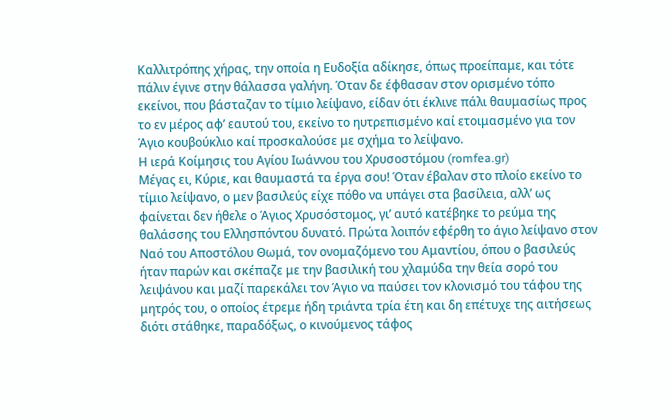Καλλιτρόπης χήρας, την οποία η Ευδοξία αδίκησε, όπως προείπαμε, και τότε πάλιν έγινε στην θάλασσα γαλήνη. Όταν δε έφθασαν στον ορισμένο τόπο εκείνοι, που βάσταζαν το τίμιο λείψανο, είδαν ότι έκλινε πάλι θαυμασίως προς το εν μέρος αφ’ εαυτού του, εκείνο το ηυτρεπισμένο καί ετοιμασμένο για τον Άγιο κουβούκλιο καί προσκαλούσε με σχήμα το λείψανο.
Η ιερά Κοίμησις του Αγίου Ιωάννoυ του Χρυσοστόμου (romfea.gr)
Μέγας ει, Κύριε, και θαυμαστά τα έργα σου! Όταν έβαλαν στο πλοίο εκείνο το τίμιο λείψανο, ο μεν βασιλεύς είχε πόθο να υπάγει στα βασίλεια, αλλ’ ως φαίνεται δεν ήθελε ο Άγιος Χρυσόστομος, γι’ αυτό κατέβηκε το ρεύμα της θαλάσσης του Ελλησπόντου δυνατό. Πρώτα λοιπόν εφέρθη το άγιο λείψανο στον Ναό του Αποστόλου Θωμά, τον ονομαζόμενο του Αμαντίου, όπου ο βασιλεύς ήταν παρών και σκέπαζε με την βασιλική του χλαμύδα την θεία σορό του λειψάνου και μαζί παρεκάλει τον Άγιο να παύσει τον κλονισμό του τάφου της μητρός του, ο οποίος έτρεμε ήδη τριάντα τρία έτη και δη επέτυχε της αιτήσεως διότι στάθηκε, παραδόξως, ο κινούμενος τάφος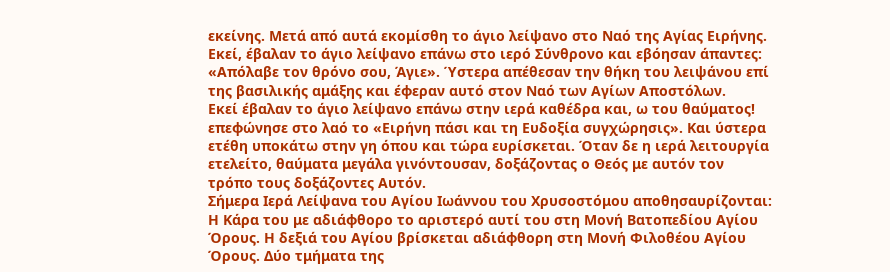εκείνης. Μετά από αυτά εκομίσθη το άγιο λείψανο στο Ναό της Αγίας Ειρήνης. Εκεί, έβαλαν το άγιο λείψανο επάνω στο ιερό Σύνθρονο και εβόησαν άπαντες: «Απόλαβε τον θρόνο σου, Άγιε». Ύστερα απέθεσαν την θήκη του λειψάνου επί της βασιλικής αμάξης και έφεραν αυτό στον Ναό των Αγίων Αποστόλων.
Εκεί έβαλαν το άγιο λείψανο επάνω στην ιερά καθέδρα και, ω του θαύματος! επεφώνησε στο λαό το «Ειρήνη πάσι και τη Ευδοξία συγχώρησις». Και ύστερα ετέθη υποκάτω στην γη όπου και τώρα ευρίσκεται. Όταν δε η ιερά λειτουργία ετελείτο, θαύματα μεγάλα γινόντουσαν, δοξάζοντας ο Θεός με αυτόν τον τρόπο τους δοξάζοντες Αυτόν.
Σήμερα Ιερά Λείψανα του Αγίου Ιωάννου του Χρυσοστόμου αποθησαυρίζονται: Η Κάρα του με αδιάφθορο το αριστερό αυτί του στη Μονή Βατοπεδίου Αγίου Όρους. Η δεξιά του Αγίου βρίσκεται αδιάφθορη στη Μονή Φιλοθέου Αγίου Όρους. Δύο τμήματα της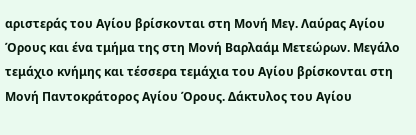αριστεράς του Αγίου βρίσκονται στη Μονή Μεγ. Λαύρας Αγίου Όρους και ένα τμήμα της στη Μονή Βαρλαάμ Μετεώρων. Μεγάλο τεμάχιο κνήμης και τέσσερα τεμάχια του Αγίου βρίσκονται στη Μονή Παντοκράτορος Αγίου Όρους. Δάκτυλος του Αγίου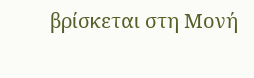βρίσκεται στη Μονή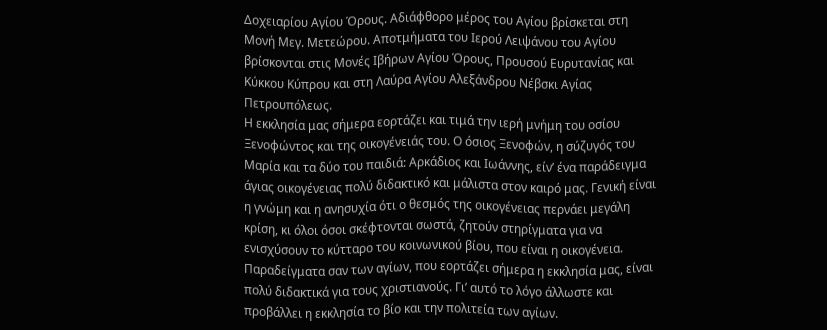Δοχειαρίου Αγίου Όρους. Αδιάφθορο μέρος του Αγίου βρίσκεται στη Μονή Μεγ. Μετεώρου. Αποτμήματα του Ιερού Λειψάνου του Αγίου βρίσκονται στις Μονές Ιβήρων Αγίου Όρους, Προυσού Ευρυτανίας και Κύκκου Κύπρου και στη Λαύρα Αγίου Αλεξάνδρου Νέβσκι Αγίας Πετρουπόλεως.
Η εκκλησία μας σήμερα εορτάζει και τιμά την ιερή μνήμη του οσίου Ξενοφώντος και της οικογένειάς του. Ο όσιος Ξενοφών, η σύζυγός του Μαρία και τα δύο του παιδιά: Αρκάδιος και Ιωάννης, είν’ ένα παράδειγμα άγιας οικογένειας πολύ διδακτικό και μάλιστα στον καιρό μας. Γενική είναι η γνώμη και η ανησυχία ότι ο θεσμός της οικογένειας περνάει μεγάλη κρίση, κι όλοι όσοι σκέφτονται σωστά, ζητούν στηρίγματα για να ενισχύσουν το κύτταρο του κοινωνικού βίου, που είναι η οικογένεια. Παραδείγματα σαν των αγίων, που εορτάζει σήμερα η εκκλησία μας, είναι πολύ διδακτικά για τους χριστιανούς. Γι’ αυτό το λόγο άλλωστε και προβάλλει η εκκλησία το βίο και την πολιτεία των αγίων.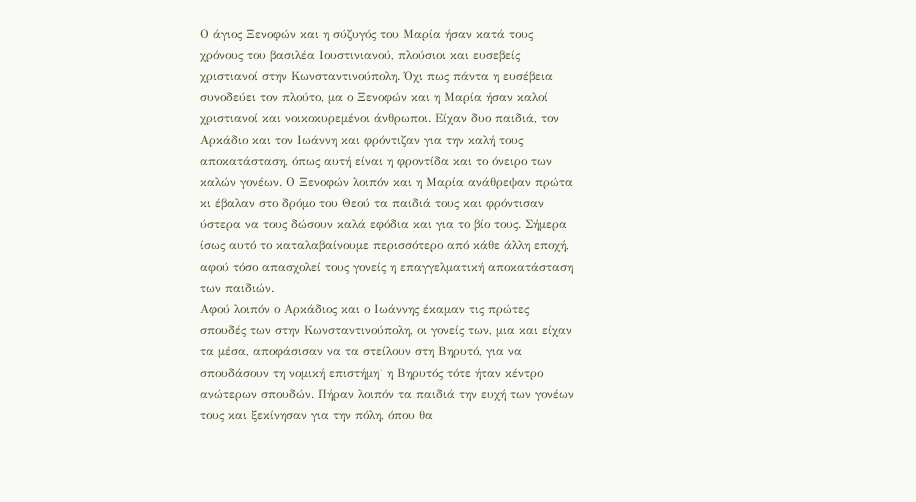Ο άγιος Ξενοφών και η σύζυγός του Μαρία ήσαν κατά τους χρόνους του βασιλέα Ιουστινιανού, πλούσιοι και ευσεβείς χριστιανοί στην Κωνσταντινούπολη. Όχι πως πάντα η ευσέβεια συνοδεύει τον πλούτο, μα ο Ξενοφών και η Μαρία ήσαν καλοί χριστιανοί και νοικοκυρεμένοι άνθρωποι. Είχαν δυο παιδιά, τον Αρκάδιο και τον Ιωάννη και φρόντιζαν για την καλή τους αποκατάσταση, όπως αυτή είναι η φροντίδα και το όνειρο των καλών γονέων. Ο Ξενοφών λοιπόν και η Μαρία ανάθρεψαν πρώτα κι έβαλαν στο δρόμο του Θεού τα παιδιά τους και φρόντισαν ύστερα να τους δώσουν καλά εφόδια και για το βίο τους. Σήμερα ίσως αυτό το καταλαβαίνουμε περισσότερο από κάθε άλλη εποχή, αφού τόσο απασχολεί τους γονείς η επαγγελματική αποκατάσταση των παιδιών.
Αφού λοιπόν ο Αρκάδιος και ο Ιωάννης έκαμαν τις πρώτες σπουδές των στην Κωνσταντινούπολη, οι γονείς των, μια και είχαν τα μέσα, αποφάσισαν να τα στείλουν στη Βηρυτό, για να σπουδάσουν τη νομική επιστήμη˙ η Βηρυτός τότε ήταν κέντρο ανώτερων σπουδών. Πήραν λοιπόν τα παιδιά την ευχή των γονέων τους και ξεκίνησαν για την πόλη, όπου θα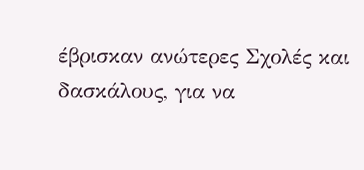έβρισκαν ανώτερες Σχολές και δασκάλους, για να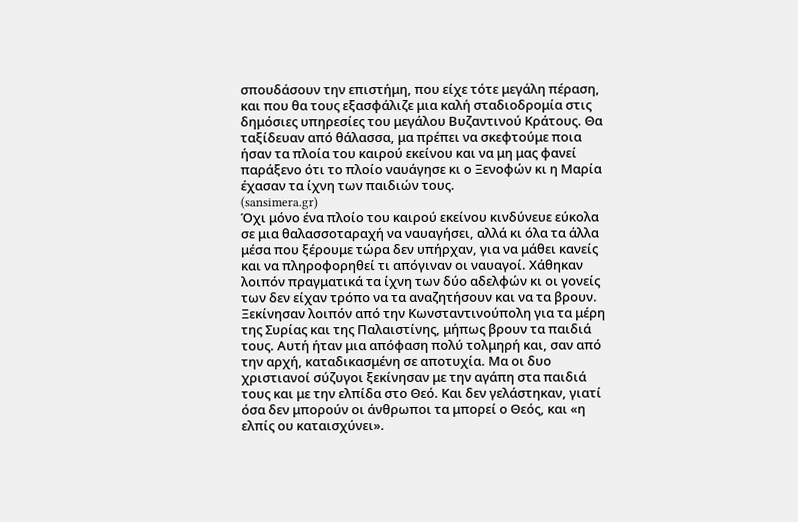σπουδάσουν την επιστήμη, που είχε τότε μεγάλη πέραση, και που θα τους εξασφάλιζε μια καλή σταδιοδρομία στις δημόσιες υπηρεσίες του μεγάλου Βυζαντινού Κράτους. Θα ταξίδευαν από θάλασσα, μα πρέπει να σκεφτούμε ποια ήσαν τα πλοία του καιρού εκείνου και να μη μας φανεί παράξενο ότι το πλοίο ναυάγησε κι ο Ξενοφών κι η Μαρία έχασαν τα ίχνη των παιδιών τους.
(sansimera.gr)
Όχι μόνο ένα πλοίο του καιρού εκείνου κινδύνευε εύκολα σε μια θαλασσοταραχή να ναυαγήσει, αλλά κι όλα τα άλλα μέσα που ξέρουμε τώρα δεν υπήρχαν, για να μάθει κανείς και να πληροφορηθεί τι απόγιναν οι ναυαγοί. Χάθηκαν λοιπόν πραγματικά τα ίχνη των δύο αδελφών κι οι γονείς των δεν είχαν τρόπο να τα αναζητήσουν και να τα βρουν. Ξεκίνησαν λοιπόν από την Κωνσταντινούπολη για τα μέρη της Συρίας και της Παλαιστίνης, μήπως βρουν τα παιδιά τους. Αυτή ήταν μια απόφαση πολύ τολμηρή και, σαν από την αρχή, καταδικασμένη σε αποτυχία. Μα οι δυο χριστιανοί σύζυγοι ξεκίνησαν με την αγάπη στα παιδιά τους και με την ελπίδα στο Θεό. Και δεν γελάστηκαν, γιατί όσα δεν μπορούν οι άνθρωποι τα μπορεί ο Θεός, και «η ελπίς ου καταισχύνει».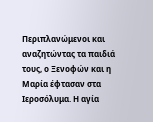Περιπλανώμενοι και αναζητώντας τα παιδιά τους, ο Ξενοφών και η Μαρία έφτασαν στα Ιεροσόλυμα. Η αγία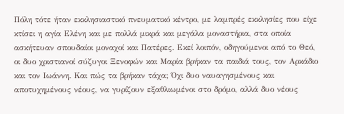Πόλη τότε ήταν εκκλησιαστικό πνευματικό κέντρο, με λαμπρές εκκλησίες που είχε κτίσει η αγία Ελένη και με πολλά μικρά και μεγάλα μοναστήρια, στα οποία ασκήτευαν σπουδαίοι μοναχοί και Πατέρες. Εκεί λοιπόν, οδηγούμενοι από το Θεό, οι δυο χριστιανοί σύζυγοι Ξενοφών και Μαρία βρήκαν τα παιδιά τους, τον Αρκάδιο και τον Ιωάννη. Και πώς τα βρήκαν τάχα; Όχι δυο ναυαγησμένους και αποτυχημένους νέους, να γυρίζουν εξαθλιωμένοι στο δρόμο, αλλά δυο νέους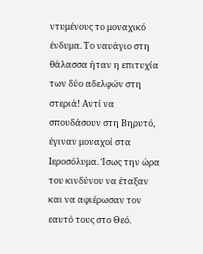ντυμένους το μοναχικό ένδυμα. Το ναυάγιο στη θάλασσα ήταν η επιτυχία των δύο αδελφών στη στεριά! Αντί να σπουδάσουν στη Βηρυτό, έγιναν μοναχοί στα Ιεροσόλυμα. Ίσως την ώρα του κινδύνου να έταξαν και να αφιέρωσαν τον εαυτό τους στο Θεό.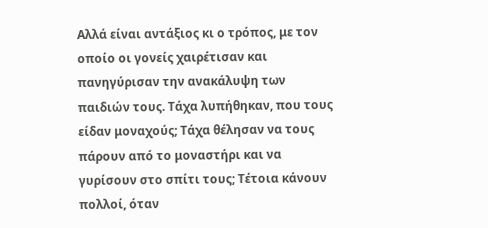Αλλά είναι αντάξιος κι ο τρόπος, με τον οποίο οι γονείς χαιρέτισαν και πανηγύρισαν την ανακάλυψη των παιδιών τους. Τάχα λυπήθηκαν, που τους είδαν μοναχούς; Τάχα θέλησαν να τους πάρουν από το μοναστήρι και να γυρίσουν στο σπίτι τους; Τέτοια κάνουν πολλοί, όταν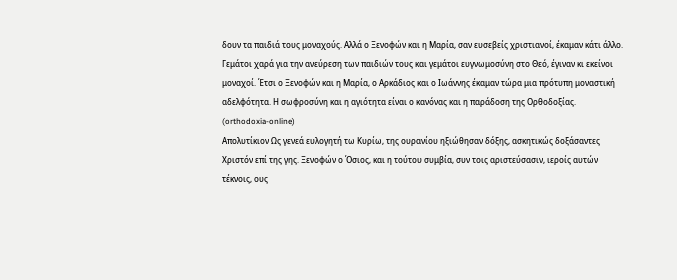δουν τα παιδιά τους μοναχούς. Αλλά ο Ξενοφών και η Μαρία, σαν ευσεβείς χριστιανοί, έκαμαν κάτι άλλο. Γεμάτοι χαρά για την ανεύρεση των παιδιών τους και γεμάτοι ευγνωμοσύνη στο Θεό, έγιναν κι εκείνοι μοναχοί. Έτσι ο Ξενοφών και η Μαρία, ο Αρκάδιος και ο Ιωάννης έκαμαν τώρα μια πρότυπη μοναστική αδελφότητα. Η σωφροσύνη και η αγιότητα είναι ο κανόνας και η παράδοση της Ορθοδοξίας.
(orthodoxia-online)
Απολυτίκιον Ως γενεά ευλογητή τω Κυρίω, της ουρανίου ηξιώθησαν δόξης, ασκητικώς δοξάσαντες Χριστόν επί της γης. Ξενοφών ο Όσιος, και η τούτου συμβία, συν τοις αριστεύσασιν, ιεροίς αυτών τέκνοις, ους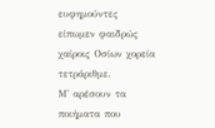ευφημούντες είπωμεν φαιδρώς χαίροις Οσίων χορεία τετράριθμε.
Μ' αρέσουν τα ποιήματα που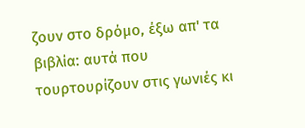ζουν στο δρόμο, έξω απ' τα βιβλία: αυτά που τουρτουρίζουν στις γωνιές κι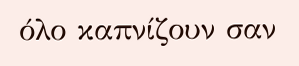όλο καπνίζουν σαν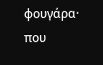φουγάρα· που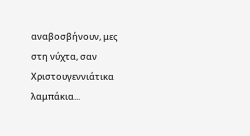αναβοσβήνουν, μες στη νύχτα, σαν Χριστουγεννιάτικα λαμπάκια...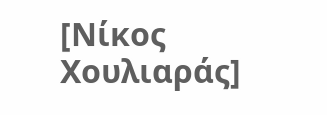[Νίκος Χουλιαράς]